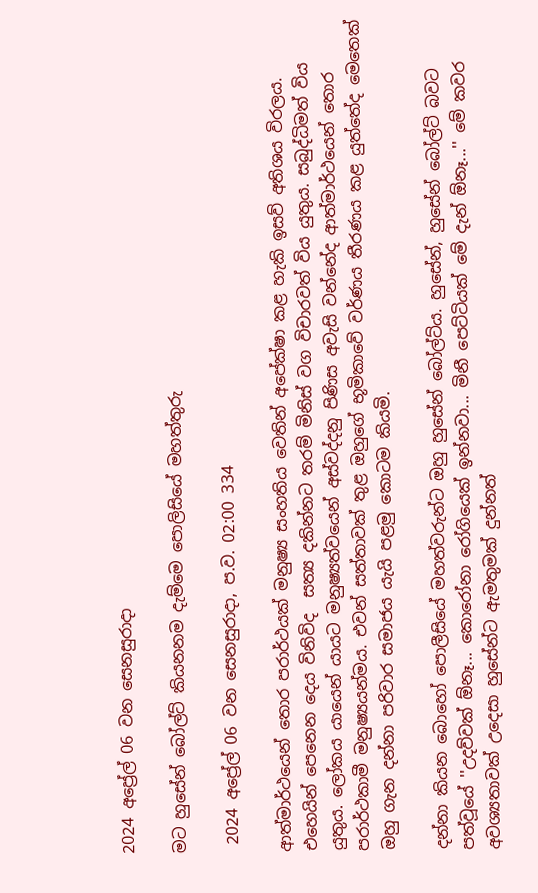2024 අප්‍රේල් 06 වන සෙනසුරාදා

මට හුසේන් බෝල්ට් කියනනම දැම්මෙ පොලිසියේ මහත්තුරු

 2024 අප්‍රේල් 06 වන සෙනසුරාදා, ප.ව. 02:00 334

ආත්මාර්ථයෙන් තොර පරාර්ථයක් මනුෂ්‍ය සංහතිය වෙතින් අපේක්ෂා කළ හැකි ඉසව් අතිශය විරලය. එහෙයින් පෙනෙන දෙය විනිවිද  සත්‍ය දකින්නට තරම් මිනිස් වග විචාරවත් විය යුතුය. සබුද්ධිමත් විය යුතුය. ලෝකය යායෙන් යායට මනුෂ්‍යත්වයෙන් අස්වද්දනු පිණිස අවැසි වන්නේද ආත්මාර්ථයෙන් තොර පරාර්ථකාමී මනුෂ්‍යයන්මය. එවන් සත්තාවක් තුළ ඔහුගේ භූමිකාවේ වර්ණය තීරණය කළ යුත්තේද මෙතෙක් ඔහු ගැන දන්නා පරිවාර සමාජය යැයි පළමු කොටම කියමි.

දන්නා කියන බොහෝ පොලීසියේ මහත්වරුන්ට ඔහු හුසේන් බෝල්ට්ය. හුසේන්, හුසේන් බෝල්ට් බවට පත්වූයේ ''උදව්වක් ඕනෑ... කොරෝනා රෝගියෙක් ඉන්නවා... මිනී පෙට්ටියක් මේ දැන් ඕනෑ...'' මේ කවර අවශ්‍යතාවක් උදෙසා හුසේන්ට ඇමතුමක් දුන්නත්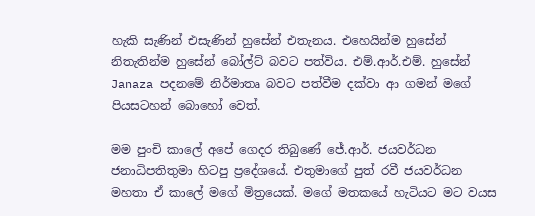හැකි සැණින් එසැණින් හුසේන් එතැනය. එහෙයින්ම හුසේන් නිතැතින්ම හුසේන් බෝල්ට් බවට පත්විය. එම්.ආර්.එම්. හුසේන් Janaza පදනමේ නිර්මාතෘ බවට පත්වීම දක්වා ආ ගමන් මගේ පියසටහන් බොහෝ වෙත්.

මම පුංචි කාලේ අපේ ගෙදර තිබුණේ ජේ.ආර්. ජයවර්ධන ජනාධිපතිතුමා හිටපු ප්‍රදේශයේ. එතුමාගේ පුත් රවී ජයවර්ධන මහතා ඒ කාලේ මගේ මිත්‍රයෙක්. මගේ මතකයේ හැටියට මට වයස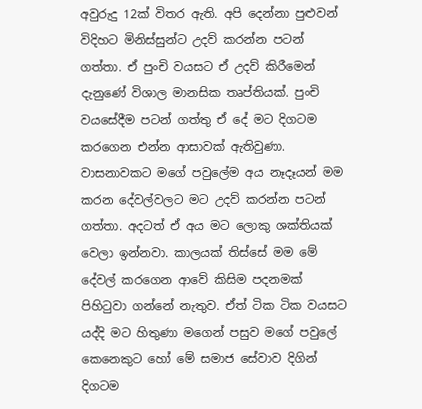අවුරුදු 12ක් විතර ඇති. අපි දෙන්නා පුළුවන් විදිහට මිනිස්සුන්ට උදව් කරන්න පටන් ගත්තා. ඒ පුංචි වයසට ඒ උදව් කිරීමෙන් දැනුණේ විශාල මානසික තෘප්තියක්. පුංචි වයසේදීම පටන් ගත්තු ඒ දේ මට දිගටම කරගෙන එන්න ආසාවක් ඇතිවුණා. වාසනාවකට මගේ පවුලේම අය නෑදෑයන් මම කරන දේවල්වලට මට උදව් කරන්න පටන් ගත්තා. අදටත් ඒ අය මට ලොකු ශක්තියක් වෙලා ඉන්නවා. කාලයක් තිස්සේ මම මේ දේවල් කරගෙන ආවේ කිසිම පදනමක් පිහිටුවා ගන්නේ නැතුව. ඒත් ටික ටික වයසට යද්දි මට හිතුණා මගෙන් පසුව මගේ පවුලේ කෙනෙකුට හෝ මේ සමාජ සේවාව දිගින් දිගටම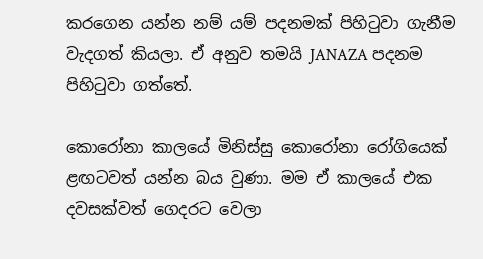කරගෙන යන්න නම් යම් පදනමක් පිහිටුවා ගැනීම වැදගත් කියලා. ඒ අනුව තමයි JANAZA පදනම පිහිටුවා ගත්තේ.

කොරෝනා කාලයේ මිනිස්සු කොරෝනා රෝගියෙක් ළඟටවත් යන්න බය වුණා. මම ඒ කාලයේ එක දවසක්වත් ගෙදරට වෙලා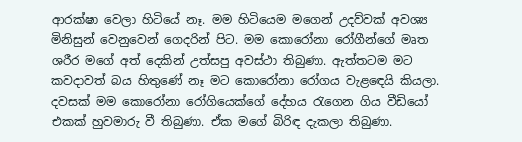ආරක්ෂා වෙලා හිටියේ නෑ. මම හිටියෙම මගෙන් උදව්වක් අවශ්‍ය මිනිසුන් වෙනුවෙන් ගෙදරින් පිට. මම කොරෝනා රෝගීන්ගේ මෘත ශරීර මගේ අත් දෙකින් උත්සපු අවස්ථා තිබුණා. ඇත්තටම මට කවදාවත් බය හිතුණේ නෑ මට කොරෝනා රෝගය වැළඳෙයි කියලා. දවසක් මම කොරෝනා රෝගියෙක්ගේ දේහය රැගෙන ගිය වීඩියෝ එකක් හුවමාරු වී තිබුණා. ඒක මගේ බිරිඳ දැකලා තිබුණා.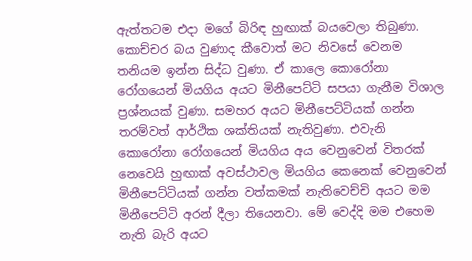ඇත්තටම එදා මගේ බිරිඳ හුඟාක් බයවෙලා තිබුණා. කොච්චර බය වුණාද කීවොත් මට නිවසේ වෙනම තනියම ඉන්න සිද්ධ වුණා. ඒ කාලෙ කොරෝනා රෝගයෙන් මියගිය අයට මිනීපෙට්ටි සපයා ගැනීම විශාල ප්‍රශ්නයක් වුණා. සමහර අයට මිනීපෙට්ටියක් ගන්න තරම්වත් ආර්ථික ශක්තියක් නැතිවුණා. එවැනි කොරෝනා රෝගයෙන් මියගිය අය වෙනුවෙන් විතරක් නෙවෙයි හුඟාක් අවස්ථාවල මියගිය කෙනෙක් වෙනුවෙන් මිනීපෙට්ටියක් ගන්න වත්කමක් නැතිවෙච්චි අයට මම මිනීපෙට්ටි අරන් දීලා තියෙනවා. මේ වෙද්දි මම එහෙම නැති බැරි අයට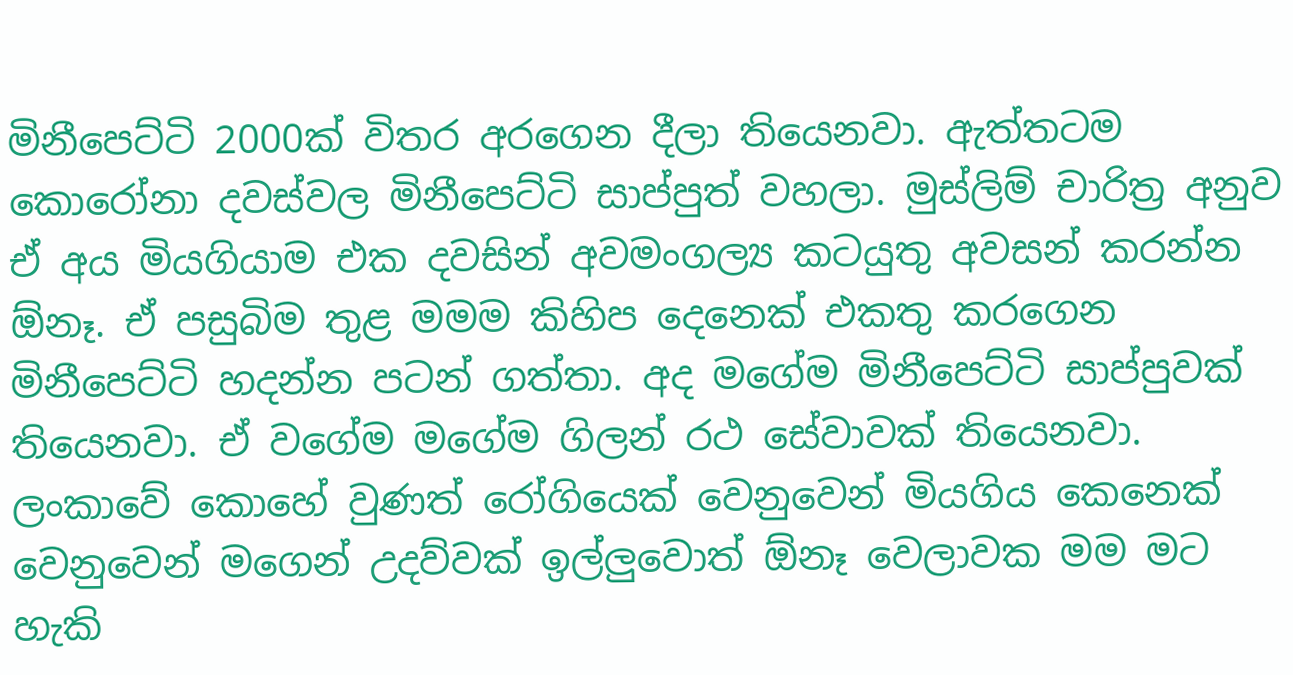මිනීපෙට්ටි 2000ක් විතර අරගෙන දීලා තියෙනවා. ඇත්තටම කොරෝනා දවස්වල මිනීපෙට්ටි සාප්පුත් වහලා. මුස්ලිම් චාරිත්‍ර අනුව ඒ අය මියගියාම එක දවසින් අවමංගල්‍ය කටයුතු අවසන් කරන්න ඕනෑ. ඒ පසුබිම තුළ මමම කිහිප දෙනෙක් එකතු කරගෙන මිනීපෙට්ටි හදන්න පටන් ගත්තා. අද මගේම මිනීපෙට්ටි සාප්පුවක් තියෙනවා. ඒ වගේම මගේම ගිලන් රථ සේවාවක් තියෙනවා. ලංකාවේ කොහේ වුණත් රෝගියෙක් වෙනුවෙන් මියගිය කෙනෙක් වෙනුවෙන් මගෙන් උදව්වක් ඉල්ලුවොත් ඕනෑ වෙලාවක මම මට හැකි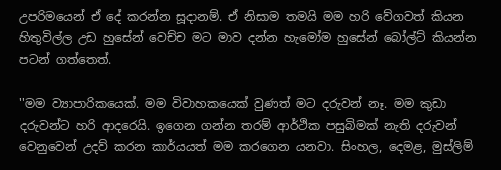උපරිමයෙන් ඒ දේ කරන්න සූදානම්. ඒ නිසාම තමයි මම හරි වේගවත් කියන හිතුවිල්ල උඩ හුසේන් වෙච්ච මට මාව දන්න හැමෝම හුසේන් බෝල්ට් කියන්න පටන් ගත්තෙත්.

''මම ව්‍යාපාරිකයෙක්. මම විවාහකයෙක් වුණත් මට දරුවන් නෑ. මම කුඩා දරුවන්ට හරි ආදරෙයි. ඉගෙන ගන්න තරම් ආර්ථික පසුබිමක් නැති දරුවන් වෙනුවෙන් උදව් කරන කාර්යයත් මම කරගෙන යනවා. සිංහල, දෙමළ, මුස්ලිම්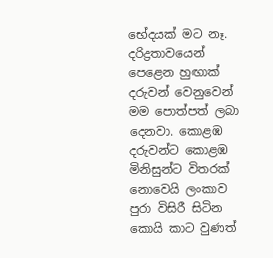භේදයක් මට නෑ. දරිද්‍රතාවයෙන් පෙළෙන හුඟාක් දරුවන් වෙනුවෙන් මම පොත්පත් ලබා දෙනවා. කොළඹ දරුවන්ට කොළඹ මිනිසුන්ට විතරක් නොවෙයි ලංකාව පුරා විසිරී සිටින කොයි කාට වුණත්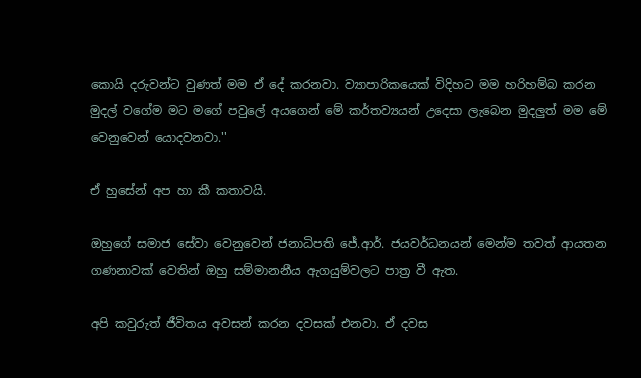කොයි දරුවන්ට වුණත් මම ඒ දේ කරනවා. ව්‍යාපාරිකයෙක් විදිහට මම හරිහම්බ කරන මුදල් වගේම මට මගේ පවුලේ අයගෙන් මේ කර්තව්‍යයන් උදෙසා ලැබෙන මුදලුත් මම මේ වෙනුවෙන් යොදවනවා.''

ඒ හුසේන් අප හා කී කතාවයි.

ඔහුගේ සමාජ සේවා වෙනුවෙන් ජනාධිපති ජේ.ආර්. ජයවර්ධනයන් මෙන්ම තවත් ආයතන ගණනාවක් වෙතින් ඔහු සම්මානනීය ඇගයුම්වලට පාත්‍ර වී ඇත.

අපි කවුරුත් ජීවිතය අවසන් කරන දවසක් එනවා. ඒ දවස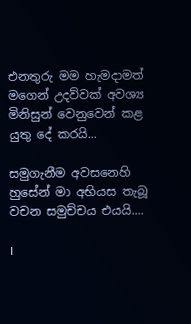එනතුරු මම හැමදාමත් මගෙන් උදව්වක් අවශ්‍ය මිනිසුන් වෙනුවෙන් කළ යුතු දේ කරයි...

සමුගැනීම අවසනෙහි හුසේන් මා අභියස තැබූ වචන සමුච්චය එයයි....

I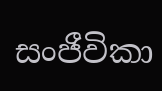සංජීවිකා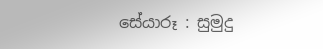සේයාරූ : සුමුදු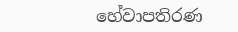හේවාපතිරණ